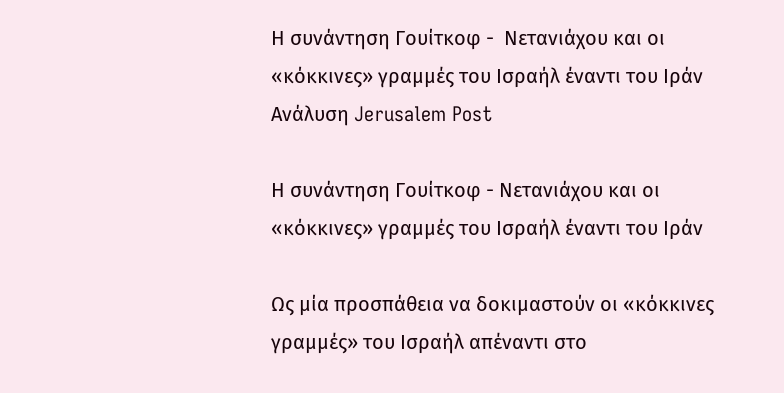Η συνάντηση Γουίτκοφ -  Νετανιάχου και οι «κόκκινες» γραμμές του Ισραήλ έναντι του Ιράν
Ανάλυση Jerusalem Post

Η συνάντηση Γουίτκοφ - Νετανιάχου και οι «κόκκινες» γραμμές του Ισραήλ έναντι του Ιράν

Ως μία προσπάθεια να δοκιμαστούν οι «κόκκινες γραμμές» του Ισραήλ απέναντι στο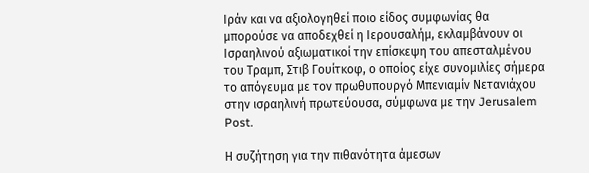Ιράν και να αξιολογηθεί ποιο είδος συμφωνίας θα μπορούσε να αποδεχθεί η Ιερουσαλήμ, εκλαμβάνουν οι Ισραηλινού αξιωματικοί την επίσκεψη του απεσταλμένου του Τραμπ, Στιβ Γουίτκοφ, ο οποίος είχε συνομιλίες σήμερα το απόγευμα με τον πρωθυπουργό Μπενιαμίν Νετανιάχου στην ισραηλινή πρωτεύουσα, σύμφωνα με την Jerusalem Post.

Η συζήτηση για την πιθανότητα άμεσων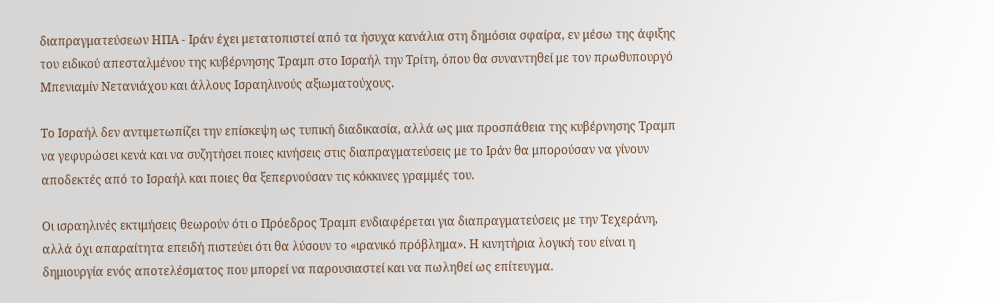διαπραγματεύσεων ΗΠΑ - Ιράν έχει μετατοπιστεί από τα ήσυχα κανάλια στη δημόσια σφαίρα, εν μέσω της άφιξης του ειδικού απεσταλμένου της κυβέρνησης Τραμπ στο Ισραήλ την Τρίτη, όπου θα συναντηθεί με τον πρωθυπουργό Μπενιαμίν Νετανιάχου και άλλους Ισραηλινούς αξιωματούχους.

Το Ισραήλ δεν αντιμετωπίζει την επίσκεψη ως τυπική διαδικασία, αλλά ως μια προσπάθεια της κυβέρνησης Τραμπ να γεφυρώσει κενά και να συζητήσει ποιες κινήσεις στις διαπραγματεύσεις με το Ιράν θα μπορούσαν να γίνουν αποδεκτές από το Ισραήλ και ποιες θα ξεπερνούσαν τις κόκκινες γραμμές του.

Οι ισραηλινές εκτιμήσεις θεωρούν ότι ο Πρόεδρος Τραμπ ενδιαφέρεται για διαπραγματεύσεις με την Τεχεράνη, αλλά όχι απαραίτητα επειδή πιστεύει ότι θα λύσουν το «ιρανικό πρόβλημα». Η κινητήρια λογική του είναι η δημιουργία ενός αποτελέσματος που μπορεί να παρουσιαστεί και να πωληθεί ως επίτευγμα.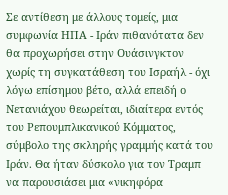Σε αντίθεση με άλλους τομείς, μια συμφωνία ΗΠΑ - Ιράν πιθανότατα δεν θα προχωρήσει στην Ουάσινγκτον χωρίς τη συγκατάθεση του Ισραήλ - όχι λόγω επίσημου βέτο, αλλά επειδή ο Νετανιάχου θεωρείται, ιδιαίτερα εντός του Ρεπουμπλικανικού Κόμματος, σύμβολο της σκληρής γραμμής κατά του Ιράν. Θα ήταν δύσκολο για τον Τραμπ να παρουσιάσει μια «νικηφόρα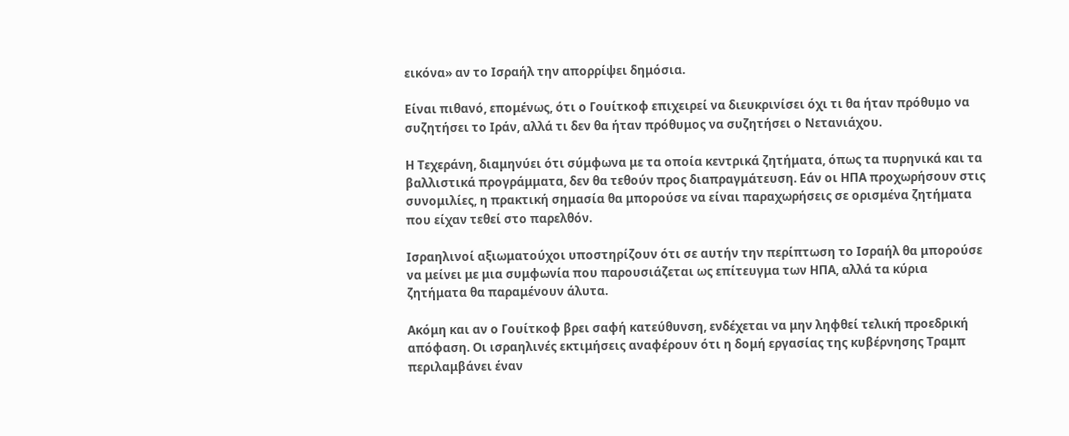εικόνα» αν το Ισραήλ την απορρίψει δημόσια.

Είναι πιθανό, επομένως, ότι ο Γουίτκοφ επιχειρεί να διευκρινίσει όχι τι θα ήταν πρόθυμο να συζητήσει το Ιράν, αλλά τι δεν θα ήταν πρόθυμος να συζητήσει ο Νετανιάχου.

Η Τεχεράνη, διαμηνύει ότι σύμφωνα με τα οποία κεντρικά ζητήματα, όπως τα πυρηνικά και τα βαλλιστικά προγράμματα, δεν θα τεθούν προς διαπραγμάτευση. Εάν οι ΗΠΑ προχωρήσουν στις συνομιλίες, η πρακτική σημασία θα μπορούσε να είναι παραχωρήσεις σε ορισμένα ζητήματα που είχαν τεθεί στο παρελθόν.

Ισραηλινοί αξιωματούχοι υποστηρίζουν ότι σε αυτήν την περίπτωση το Ισραήλ θα μπορούσε να μείνει με μια συμφωνία που παρουσιάζεται ως επίτευγμα των ΗΠΑ, αλλά τα κύρια ζητήματα θα παραμένουν άλυτα.

Ακόμη και αν ο Γουίτκοφ βρει σαφή κατεύθυνση, ενδέχεται να μην ληφθεί τελική προεδρική απόφαση. Οι ισραηλινές εκτιμήσεις αναφέρουν ότι η δομή εργασίας της κυβέρνησης Τραμπ περιλαμβάνει έναν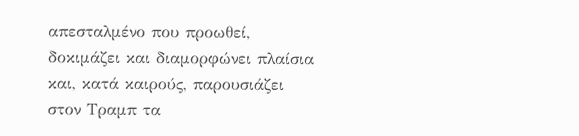απεσταλμένο που προωθεί, δοκιμάζει και διαμορφώνει πλαίσια και, κατά καιρούς, παρουσιάζει στον Τραμπ τα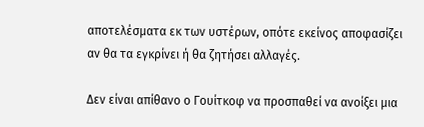αποτελέσματα εκ των υστέρων, οπότε εκείνος αποφασίζει αν θα τα εγκρίνει ή θα ζητήσει αλλαγές.

Δεν είναι απίθανο ο Γουίτκοφ να προσπαθεί να ανοίξει μια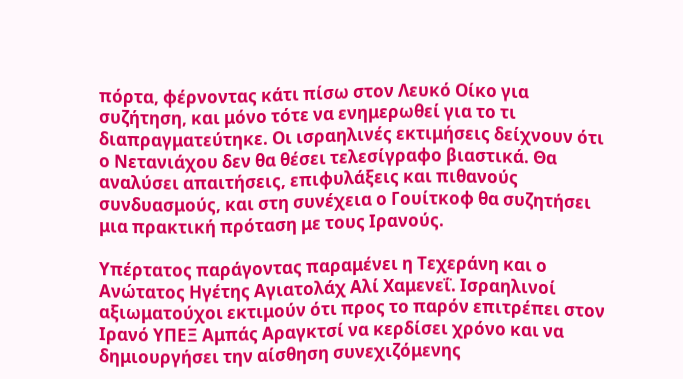πόρτα, φέρνοντας κάτι πίσω στον Λευκό Οίκο για συζήτηση, και μόνο τότε να ενημερωθεί για το τι διαπραγματεύτηκε. Οι ισραηλινές εκτιμήσεις δείχνουν ότι ο Νετανιάχου δεν θα θέσει τελεσίγραφο βιαστικά. Θα αναλύσει απαιτήσεις, επιφυλάξεις και πιθανούς συνδυασμούς, και στη συνέχεια ο Γουίτκοφ θα συζητήσει μια πρακτική πρόταση με τους Ιρανούς.

Υπέρτατος παράγοντας παραμένει η Τεχεράνη και ο Ανώτατος Ηγέτης Αγιατολάχ Αλί Χαμενεΐ. Ισραηλινοί αξιωματούχοι εκτιμούν ότι προς το παρόν επιτρέπει στον Ιρανό ΥΠΕΞ Αμπάς Αραγκτσί να κερδίσει χρόνο και να δημιουργήσει την αίσθηση συνεχιζόμενης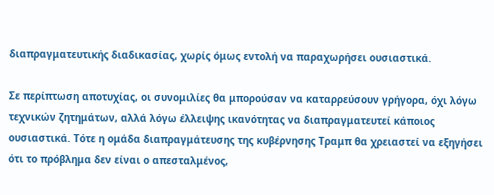διαπραγματευτικής διαδικασίας, χωρίς όμως εντολή να παραχωρήσει ουσιαστικά.

Σε περίπτωση αποτυχίας, οι συνομιλίες θα μπορούσαν να καταρρεύσουν γρήγορα, όχι λόγω τεχνικών ζητημάτων, αλλά λόγω έλλειψης ικανότητας να διαπραγματευτεί κάποιος ουσιαστικά. Τότε η ομάδα διαπραγμάτευσης της κυβέρνησης Τραμπ θα χρειαστεί να εξηγήσει ότι το πρόβλημα δεν είναι ο απεσταλμένος,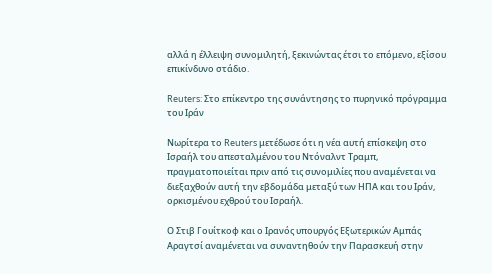αλλά η έλλειψη συνομιλητή, ξεκινώντας έτσι το επόμενο, εξίσου επικίνδυνο στάδιο.

Reuters: Στο επίκεντρο της συνάντησης το πυρηνικό πρόγραμμα του Ιράν

Νωρίτερα το Reuters μετέδωσε ότι η νέα αυτή επίσκεψη στο Ισραήλ του απεσταλμένου του Ντόναλντ Τραμπ, πραγματοποιείται πριν από τις συνομιλίες που αναμένεται να διεξαχθούν αυτή την εβδομάδα μεταξύ των ΗΠΑ και του Ιράν, ορκισμένου εχθρού του Ισραήλ.

Ο Στιβ Γουίτκοφ και ο Ιρανός υπουργός Εξωτερικών Αμπάς Αραγτσί αναμένεται να συναντηθούν την Παρασκευή στην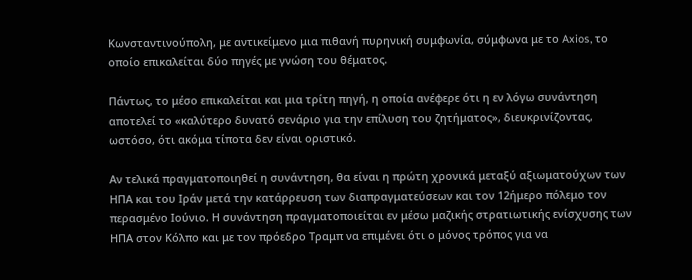Κωνσταντινούπολη, με αντικείμενο μια πιθανή πυρηνική συμφωνία, σύμφωνα με το Axios, το οποίο επικαλείται δύο πηγές με γνώση του θέματος.

Πάντως, το μέσο επικαλείται και μια τρίτη πηγή, η οποία ανέφερε ότι η εν λόγω συνάντηση αποτελεί το «καλύτερο δυνατό σενάριο για την επίλυση του ζητήματος», διευκρινίζοντας, ωστόσο, ότι ακόμα τίποτα δεν είναι οριστικό.

Αν τελικά πραγματοποιηθεί η συνάντηση, θα είναι η πρώτη χρονικά μεταξύ αξιωματούχων των ΗΠΑ και του Ιράν μετά την κατάρρευση των διαπραγματεύσεων και τον 12ήμερο πόλεμο τον περασμένο Ιούνιο. Η συνάντηση πραγματοποιείται εν μέσω μαζικής στρατιωτικής ενίσχυσης των ΗΠΑ στον Κόλπο και με τον πρόεδρο Τραμπ να επιμένει ότι ο μόνος τρόπος για να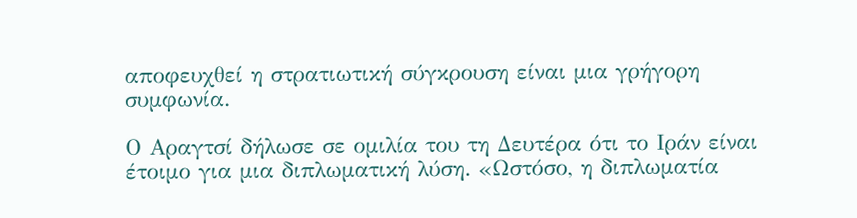αποφευχθεί η στρατιωτική σύγκρουση είναι μια γρήγορη συμφωνία.

Ο Αραγτσί δήλωσε σε ομιλία του τη Δευτέρα ότι το Ιράν είναι έτοιμο για μια διπλωματική λύση. «Ωστόσο, η διπλωματία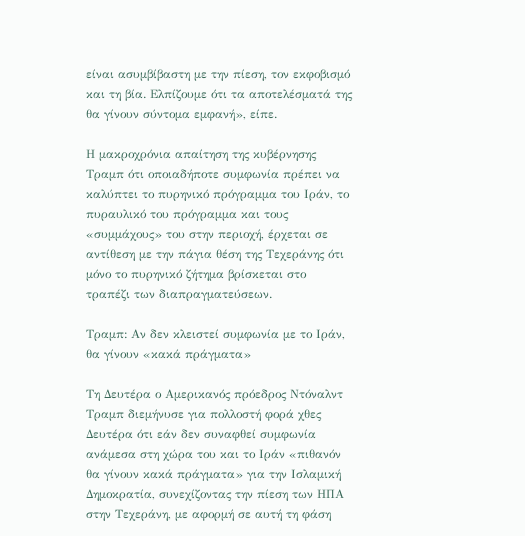είναι ασυμβίβαστη με την πίεση, τον εκφοβισμό και τη βία. Ελπίζουμε ότι τα αποτελέσματά της θα γίνουν σύντομα εμφανή», είπε.

Η μακροχρόνια απαίτηση της κυβέρνησης Τραμπ ότι οποιαδήποτε συμφωνία πρέπει να καλύπτει το πυρηνικό πρόγραμμα του Ιράν, το πυραυλικό του πρόγραμμα και τους «συμμάχους» του στην περιοχή, έρχεται σε αντίθεση με την πάγια θέση της Τεχεράνης ότι μόνο το πυρηνικό ζήτημα βρίσκεται στο τραπέζι των διαπραγματεύσεων.

Τραμπ: Αν δεν κλειστεί συμφωνία με το Ιράν, θα γίνουν «κακά πράγματα»

Τη Δευτέρα ο Αμερικανός πρόεδρος Ντόναλντ Τραμπ διεμήνυσε για πολλοστή φορά χθες Δευτέρα ότι εάν δεν συναφθεί συμφωνία ανάμεσα στη χώρα του και το Ιράν «πιθανόν θα γίνουν κακά πράγματα» για την Ισλαμική Δημοκρατία, συνεχίζοντας την πίεση των ΗΠΑ στην Τεχεράνη, με αφορμή σε αυτή τη φάση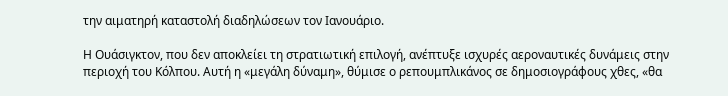την αιματηρή καταστολή διαδηλώσεων τον Ιανουάριο.

Η Ουάσιγκτον, που δεν αποκλείει τη στρατιωτική επιλογή, ανέπτυξε ισχυρές αεροναυτικές δυνάμεις στην περιοχή του Κόλπου. Αυτή η «μεγάλη δύναμη», θύμισε ο ρεπουμπλικάνος σε δημοσιογράφους χθες, «θα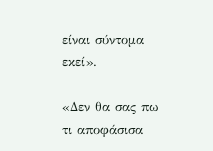είναι σύντομα εκεί».

«Δεν θα σας πω τι αποφάσισα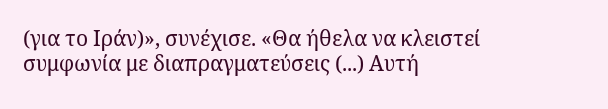(για το Ιράν)», συνέχισε. «Θα ήθελα να κλειστεί συμφωνία με διαπραγματεύσεις (...) Αυτή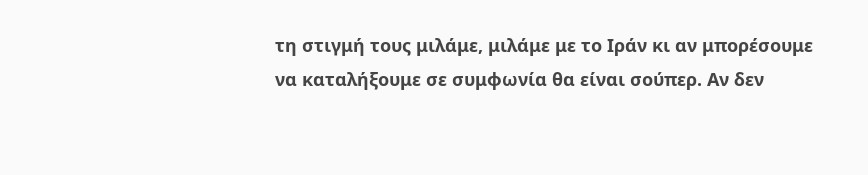τη στιγμή τους μιλάμε, μιλάμε με το Ιράν κι αν μπορέσουμε να καταλήξουμε σε συμφωνία θα είναι σούπερ. Αν δεν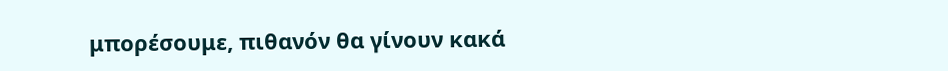μπορέσουμε, πιθανόν θα γίνουν κακά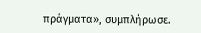πράγματα», συμπλήρωσε.